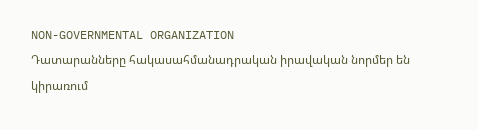NON-GOVERNMENTAL ORGANIZATION
Դատարանները հակասահմանադրական իրավական նորմեր են կիրառում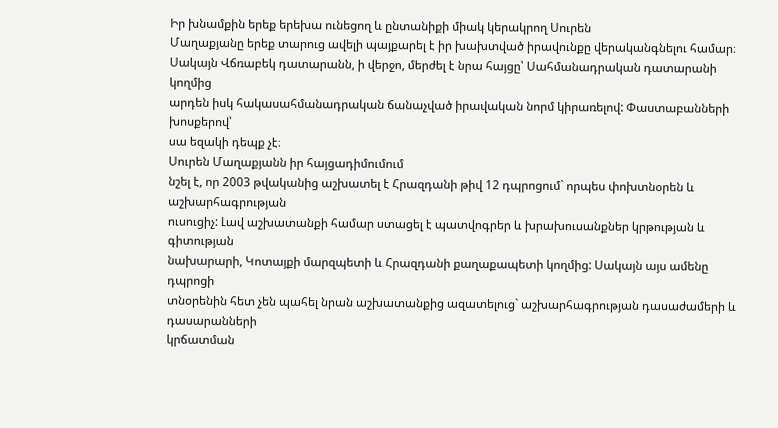Իր խնամքին երեք երեխա ունեցող և ընտանիքի միակ կերակրող Սուրեն
Մաղաքյանը երեք տարուց ավելի պայքարել է իր խախտված իրավունքը վերականգնելու համար։
Սակայն Վճռաբեկ դատարանն, ի վերջո, մերժել է նրա հայցը՝ Սահմանադրական դատարանի կողմից
արդեն իսկ հակասահմանադրական ճանաչված իրավական նորմ կիրառելով: Փաստաբանների խոսքերով՝
սա եզակի դեպք չէ։
Սուրեն Մաղաքյանն իր հայցադիմումում
նշել է, որ 2003 թվականից աշխատել է Հրազդանի թիվ 12 դպրոցում` որպես փոխտնօրեն և աշխարհագրության
ուսուցիչ: Լավ աշխատանքի համար ստացել է պատվոգրեր և խրախուսանքներ կրթության և գիտության
նախարարի, Կոտայքի մարզպետի և Հրազդանի քաղաքապետի կողմից: Սակայն այս ամենը դպրոցի
տնօրենին հետ չեն պահել նրան աշխատանքից ազատելուց` աշխարհագրության դասաժամերի և դասարանների
կրճատման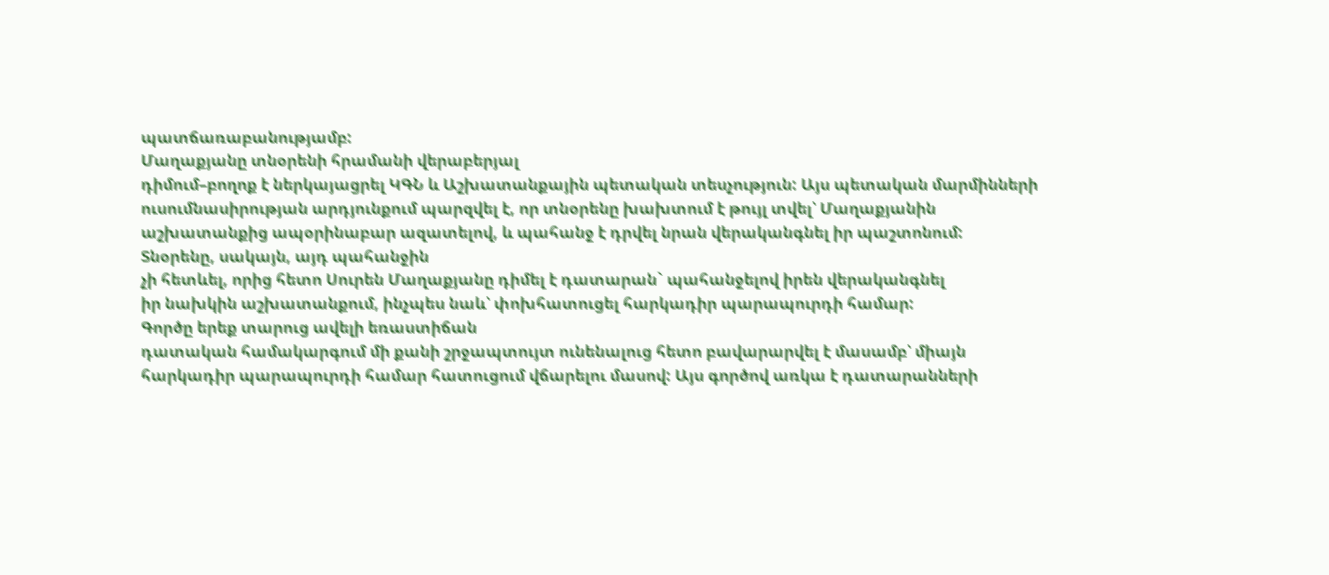պատճառաբանությամբ:
Մաղաքյանը տնօրենի հրամանի վերաբերյալ
դիմում–բողոք է ներկայացրել ԿԳՆ և Աշխատանքային պետական տեսչություն: Այս պետական մարմինների
ուսումնասիրության արդյունքում պարզվել է, որ տնօրենը խախտում է թույլ տվել՝ Մաղաքյանին
աշխատանքից ապօրինաբար ազատելով, և պահանջ է դրվել նրան վերականգնել իր պաշտոնում:
Տնօրենը, սակայն, այդ պահանջին
չի հետևել, որից հետո Սուրեն Մաղաքյանը դիմել է դատարան` պահանջելով իրեն վերականգնել
իր նախկին աշխատանքում, ինչպես նաև՝ փոխհատուցել հարկադիր պարապուրդի համար:
Գործը երեք տարուց ավելի եռաստիճան
դատական համակարգում մի քանի շրջապտույտ ունենալուց հետո բավարարվել է մասամբ՝ միայն
հարկադիր պարապուրդի համար հատուցում վճարելու մասով: Այս գործով առկա է դատարանների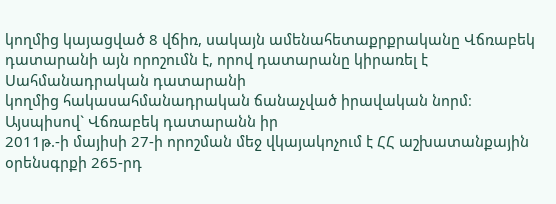կողմից կայացված 8 վճիռ, սակայն ամենահետաքրքրականը Վճռաբեկ դատարանի այն որոշումն է, որով դատարանը կիրառել է Սահմանադրական դատարանի
կողմից հակասահմանադրական ճանաչված իրավական նորմ։
Այսպիսով` Վճռաբեկ դատարանն իր
2011թ.-ի մայիսի 27-ի որոշման մեջ վկայակոչում է ՀՀ աշխատանքային օրենսգրքի 265-րդ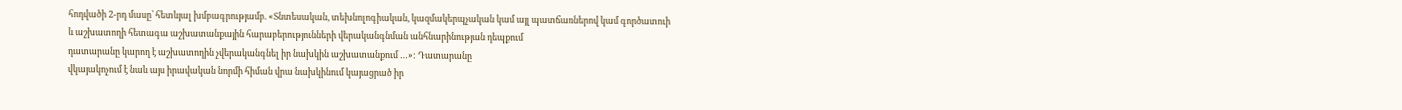հոդվածի 2-րդ մասը՝ հետևյալ խմբագրությամբ. «Տնտեսական, տեխնոլոգիական, կազմակերպչական կամ այլ պատճառներով կամ գործատուի
և աշխատողի հետագա աշխատանքային հարաբերությունների վերականգնման անհնարինության դեպքում
դատարանը կարող է աշխատողին չվերականգնել իր նախկին աշխատանքում …»: Դատարանը
վկայակոչում է նաև այս իրավական նորմի հիման վրա նախկինում կայացրած իր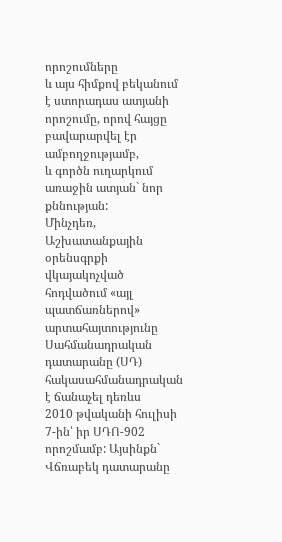որոշումները
և այս հիմքով բեկանում է ստորադաս ատյանի որոշումը, որով հայցը բավարարվել էր ամբողջությամբ,
և գործն ուղարկում առաջին ատյան` նոր քննության:
Մինչդեռ, Աշխատանքային օրենսգրքի
վկայակոչված հոդվածում «այլ պատճառներով»
արտահայտությունը Սահմանադրական դատարանը (ՍԴ) հակասահմանադրական է ճանաչել դեռևս
2010 թվականի հուլիսի 7-ին՝ իր ՍԴՈ-902 որոշմամբ: Այսինքն` Վճռաբեկ դատարանը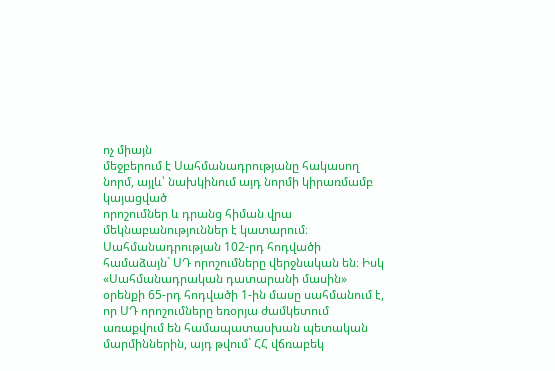ոչ միայն
մեջբերում է Սահմանադրությանը հակասող նորմ, այլև՝ նախկինում այդ նորմի կիրառմամբ կայացված
որոշումներ և դրանց հիման վրա մեկնաբանություններ է կատարում։
Սահմանադրության 102-րդ հոդվածի համաձայն` ՍԴ որոշումները վերջնական են։ Իսկ «Սահմանադրական դատարանի մասին» օրենքի 65-րդ հոդվածի 1-ին մասը սահմանում է,
որ ՍԴ որոշումները եռօրյա ժամկետում առաքվում են համապատասխան պետական մարմիններին, այդ թվում` ՀՀ վճռաբեկ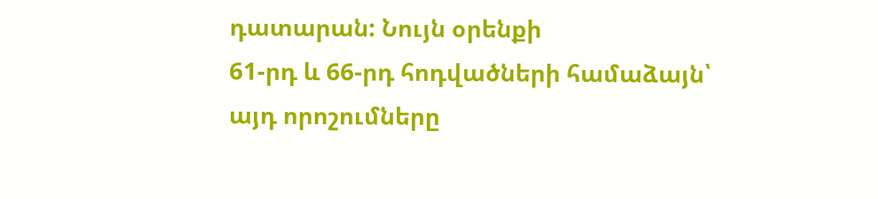դատարան: Նույն օրենքի
61-րդ և 66-րդ հոդվածների համաձայն՝
այդ որոշումները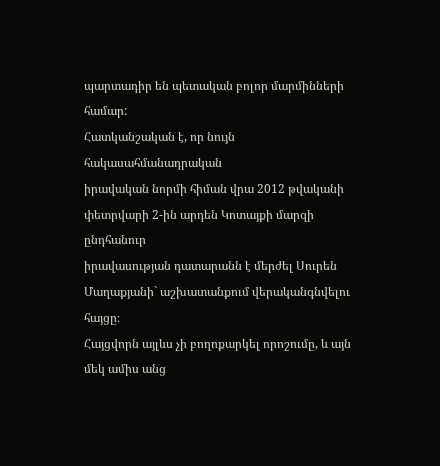պարտադիր են պետական բոլոր մարմինների համար:
Հատկանշական է, որ նույն հակասահմանադրական
իրավական նորմի հիման վրա 2012 թվականի փետրվարի 2-ին արդեն Կոտայքի մարզի ընդհանուր
իրավասության դատարանն է մերժել Սուրեն Մաղաքյանի` աշխատանքում վերականգնվելու հայցը։
Հայցվորն այլևս չի բողոքարկել որոշումը, և այն մեկ ամիս անց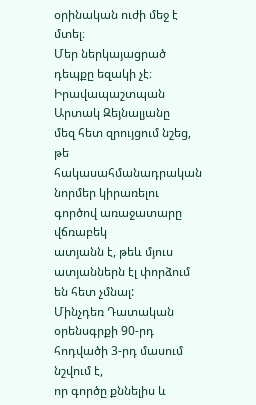օրինական ուժի մեջ է մտել։
Մեր ներկայացրած դեպքը եզակի չէ։ Իրավապաշտպան Արտակ Զեյնալյանը
մեզ հետ զրույցում նշեց, թե հակասահմանադրական նորմեր կիրառելու գործով առաջատարը վճռաբեկ
ատյանն է, թեև մյուս ատյաններն էլ փորձում են հետ չմնալ:
Մինչդեռ Դատական օրենսգրքի 90-րդ հոդվածի 3-րդ մասում նշվում է,
որ գործը քննելիս և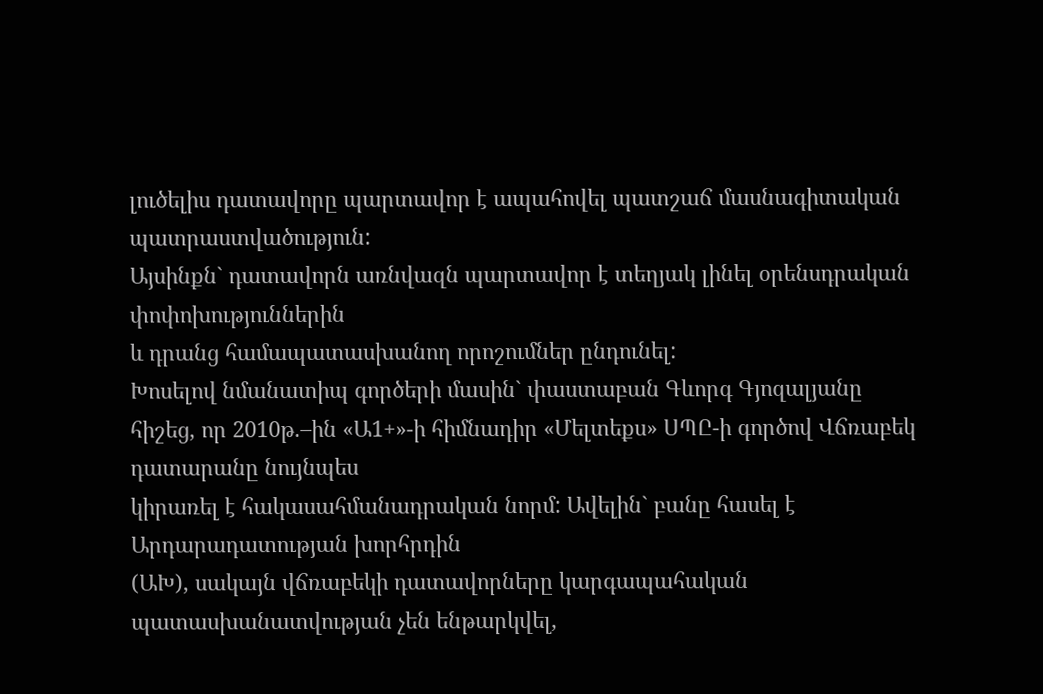լուծելիս դատավորը պարտավոր է ապահովել պատշաճ մասնագիտական պատրաստվածություն:
Այսինքն` դատավորն առնվազն պարտավոր է տեղյակ լինել օրենսդրական փոփոխություններին
և դրանց համապատասխանող որոշումներ ընդունել:
Խոսելով նմանատիպ գործերի մասին` փաստաբան Գևորգ Գյոզալյանը
հիշեց, որ 2010թ.–ին «Ա1+»-ի հիմնադիր «Մելտեքս» ՍՊԸ-ի գործով Վճռաբեկ դատարանը նույնպես
կիրառել է հակասահմանադրական նորմ: Ավելին` բանը հասել է Արդարադատության խորհրդին
(ԱԽ), սակայն վճռաբեկի դատավորները կարգապահական պատասխանատվության չեն ենթարկվել,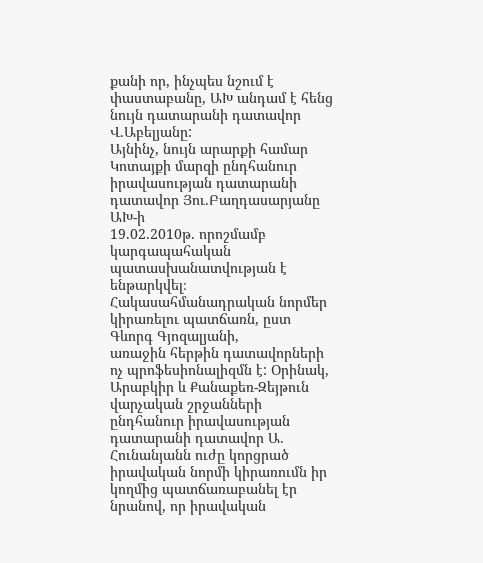քանի որ, ինչպես նշում է փաստաբանը, ԱԽ անդամ է հենց նույն դատարանի դատավոր Վ.Աբելյանը:
Այնինչ, նույն արարքի համար Կոտայքի մարզի ընդհանուր իրավասության դատարանի դատավոր Յու.Բաղդասարյանը ԱԽ-ի
19.02.2010թ. որոշմամբ կարգապահական
պատասխանատվության է ենթարկվել։
Հակասահմանադրական նորմեր կիրառելու պատճառն, ըստ Գևորգ Գյոզալյանի,
առաջին հերթին դատավորների ոչ պրոֆեսիոնալիզմն է: Օրինակ, Արաբկիր և Քանաքեռ-Զեյթուն
վարչական շրջանների ընդհանուր իրավասության դատարանի դատավոր Ա. Հունանյանն ուժը կորցրած
իրավական նորմի կիրառումն իր կողմից պատճառաբանել էր նրանով, որ իրավական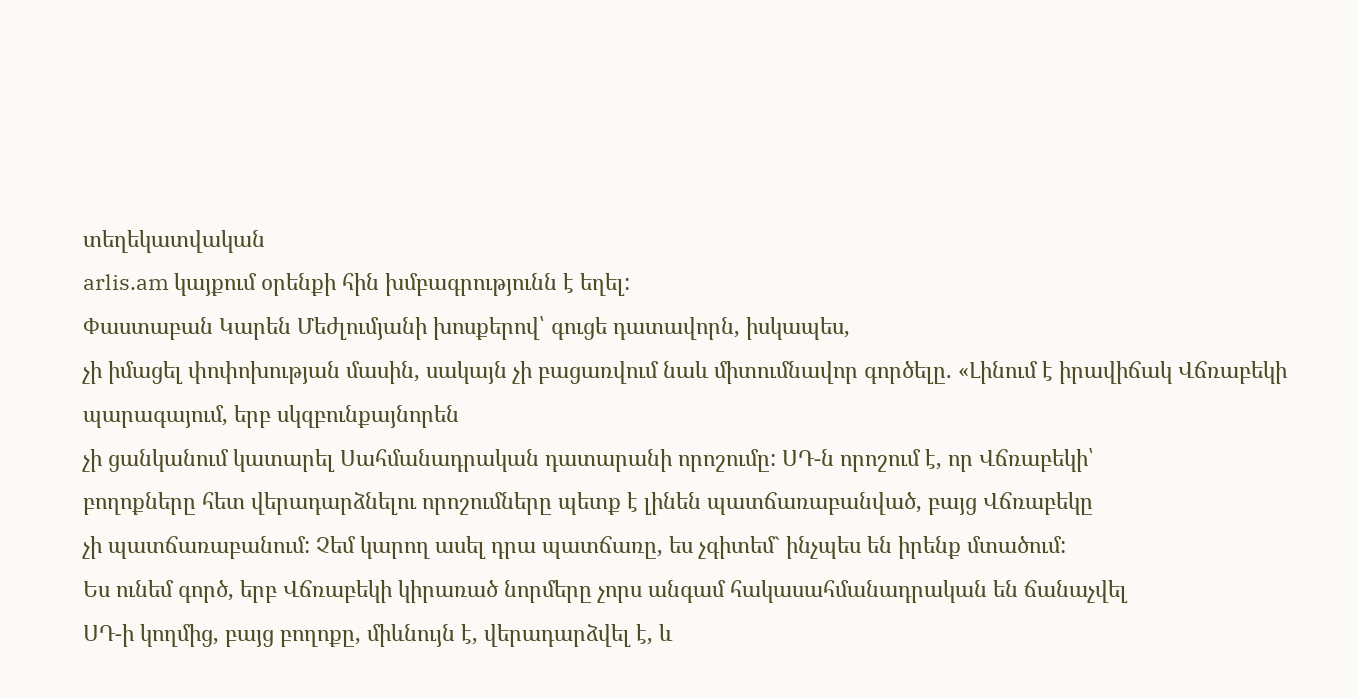տեղեկատվական
arlis.am կայքում օրենքի հին խմբագրությունն է եղել:
Փաստաբան Կարեն Մեժլումյանի խոսքերով՝ գուցե դատավորն, իսկապես,
չի իմացել փոփոխության մասին, սակայն չի բացառվում նաև միտումնավոր գործելը. «Լինում է իրավիճակ Վճռաբեկի պարագայում, երբ սկզբունքայնորեն
չի ցանկանում կատարել Սահմանադրական դատարանի որոշումը: ՍԴ-ն որոշում է, որ Վճռաբեկի՝
բողոքները հետ վերադարձնելու որոշումները պետք է լինեն պատճառաբանված, բայց Վճռաբեկը
չի պատճառաբանում: Չեմ կարող ասել դրա պատճառը, ես չգիտեմ` ինչպես են իրենք մտածում:
Ես ունեմ գործ, երբ Վճռաբեկի կիրառած նորմերը չորս անգամ հակասահմանադրական են ճանաչվել
ՍԴ-ի կողմից, բայց բողոքը, միևնույն է, վերադարձվել է, և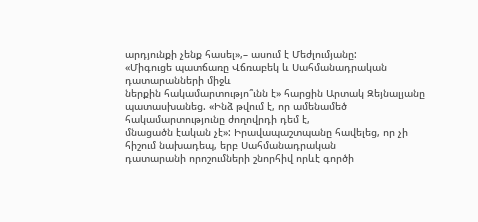արդյունքի չենք հասել»,– ասում է Մեժլումյանը:
«Միգուցե պատճառը Վճռաբեկ և Սահմանադրական դատարանների միջև
ներքին հակամարտությո՞ւնն է» հարցին Արտակ Զեյնալյանը պատասխանեց. «Ինձ թվում է, որ ամենամեծ հակամարտությունը ժողովրդի դեմ է,
մնացածն էական չէ»: Իրավապաշտպանը հավելեց, որ չի հիշում նախադեպ, երբ Սահմանադրական
դատարանի որոշումների շնորհիվ որևէ գործի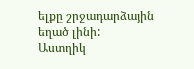ելքը շրջադարձային եղած լինի:
Աստղիկ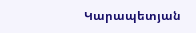Կարապետյան